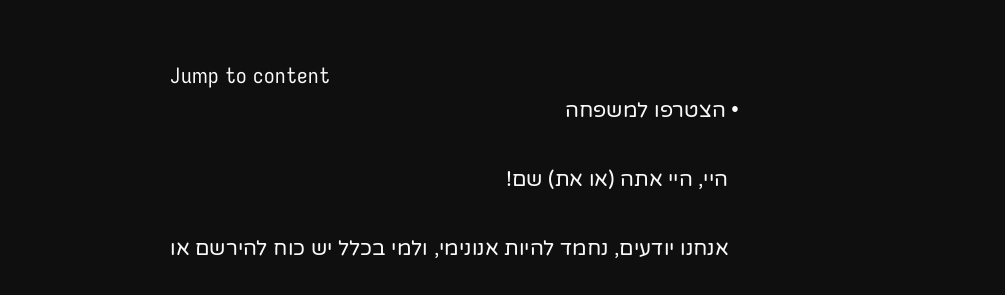Jump to content
  • הצטרפו למשפחה

    היי, היי אתה (או את) שם!

    אנחנו יודעים, נחמד להיות אנונימי, ולמי בכלל יש כוח להירשם או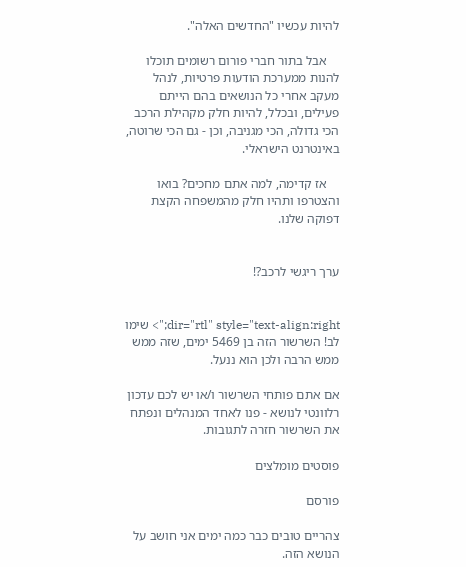להיות עכשיו "החדשים האלה".

    אבל בתור חברי פורום רשומים תוכלו להנות ממערכת הודעות פרטיות, לנהל מעקב אחרי כל הנושאים בהם הייתם פעילים, ובכלל, להיות חלק מקהילת הרכב הכי גדולה, הכי מגניבה, וכן - גם הכי שרוטה, באינטרנט הישראלי.

    אז קדימה, למה אתם מחכים? בואו והצטרפו ותהיו חלק מהמשפחה הקצת דפוקה שלנו.


ערך ריגשי לרכב?!


dir="rtl" style="text-align:right;"> שימו לב! השרשור הזה בן 5469 ימים, שזה ממש ממש הרבה ולכן הוא ננעל.

אם אתם פותחי השרשור ו/או יש לכם עדכון רלוונטי לנושא - פנו לאחד המנהלים ונפתח את השרשור חזרה לתגובות.

פוסטים מומלצים

פורסם

צהריים טובים כבר כמה ימים אני חושב על הנושא הזה.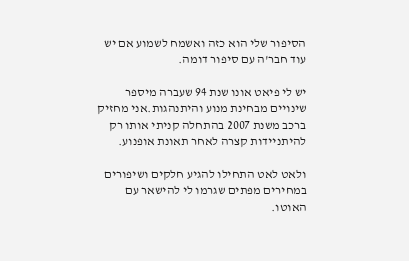הסיפור שלי הוא כזה ואשמח לשמוע אם יש עוד חבר'ה עם סיפור דומה.

יש לי פיאט אונו שנת 94 שעברה מיספר שינויים מבחינת מנוע והיתנהגות.אני מחזיק ברכב משנת 2007 בהתחלה קניתי אותו רק להיתניידות קצרה לאחר תאונת אופנוע.

ולאט לאט התחילו להגיע חלקים ושיפורים במחירים מפתים שגרמו לי להישאר עם האוטו.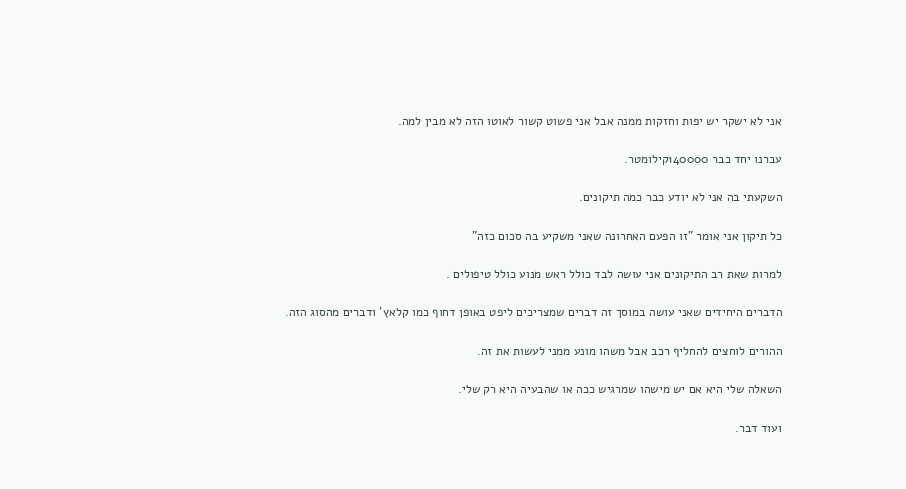אני לא ישקר יש יפות וחזקות ממנה אבל אני פשוט קשור לאוטו הזה לא מבין למה.

עברנו יחד כבר 140000קילומטר.

השקעתי בה אני לא יודע כבר כמה תיקונים.

כל תיקון אני אומר "זו הפעם האחרונה שאני משקיע בה סכום כזה"

למרות שאת רב התיקונים אני עושה לבד כולל ראש מנוע כולל טיפולים .

הדברים היחידים שאני עושה במוסך זה דברים שמצריכים ליפט באופן דחוף כמו קלאץ' ודברים מהסוג הזה.

ההורים לוחצים להחליף רכב אבל משהו מונע ממני לעשות את זה.

השאלה שלי היא אם יש מישהו שמרגיש ככה או שהבעיה היא רק שלי.

ועוד דבר.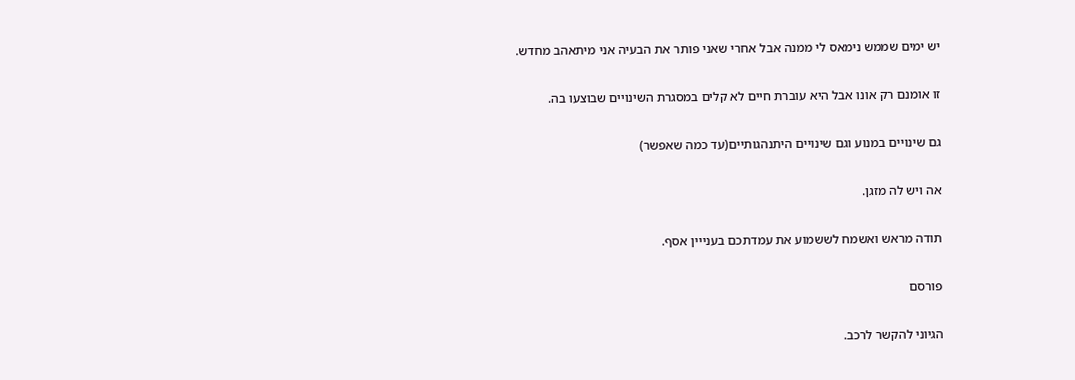יש ימים שממש נימאס לי ממנה אבל אחרי שאני פותר את הבעיה אני מיתאהב מחדש.

זו אומנם רק אונו אבל היא עוברת חיים לא קלים במסגרת השינויים שבוצעו בה.

גם שינויים במנוע וגם שינויים היתנהגותיים(עד כמה שאפשר)

אה ויש לה מזגן.

תודה מראש ואשמח לששמוע את עמדתכם בענייין אסף.

פורסם

הגיוני להקשר לרכב.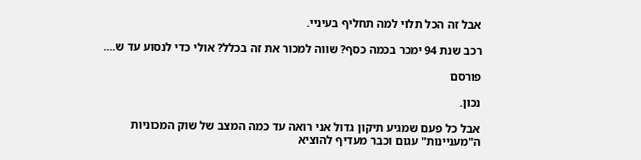אבל זה הכל תלוי למה תחליף בעיניי.

רכב שנת 94 ימכר בכמה כסף? שווה למכור את זה בכלל? אולי כדי לנסוע עד ש....

פורסם

נכון.

אבל כל פעם שמגיע תיקון גדול אני רואה עד כמה המצב של שוק המכוניות ה"מעניינות" עגום וכבר מעדיף להוציא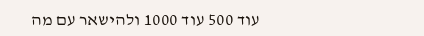עוד 500 עוד 1000 ולהישאר עם מה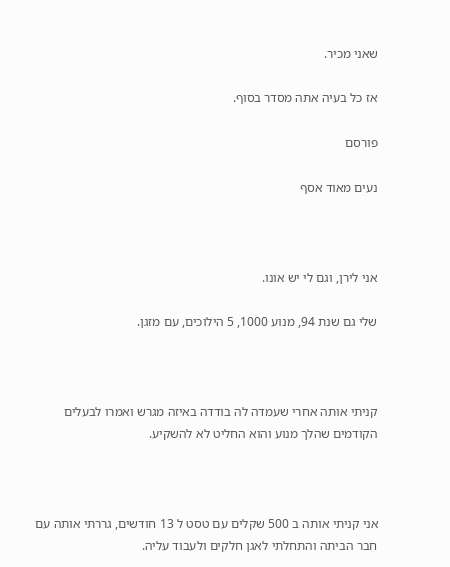שאני מכיר.

אז כל בעיה אתה מסדר בסוף.

פורסם

נעים מאוד אסף



אני לירן, וגם לי יש אונו.

שלי גם שנת 94, מנוע 1000, 5 הילוכים, עם מזגן.



קניתי אותה אחרי שעמדה לה בודדה באיזה מגרש ואמרו לבעלים הקודמים שהלך מנוע והוא החליט לא להשקיע.



אני קניתי אותה ב 500 שקלים עם טסט ל 13 חודשים, גררתי אותה עם חבר הביתה והתחלתי לאגן חלקים ולעבוד עליה.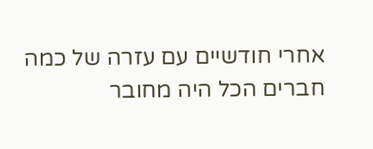אחרי חודשיים עם עזרה של כמה חברים הכל היה מחובר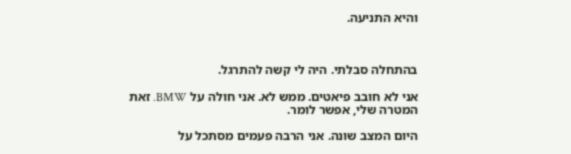והיא התניעה.



בהתחלה סבלתי. היה לי קשה להתרגל.

אני לא חובב פיאטים. ממש לא. אני חולה על BMW. זאת המטרה שלי, אפשר לומר.

היום המצב שונה. אני הרבה פעמים מסתכל על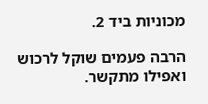מכוניות ביד 2.

הרבה פעמים שוקל לרכוש ואפילו מתקשר.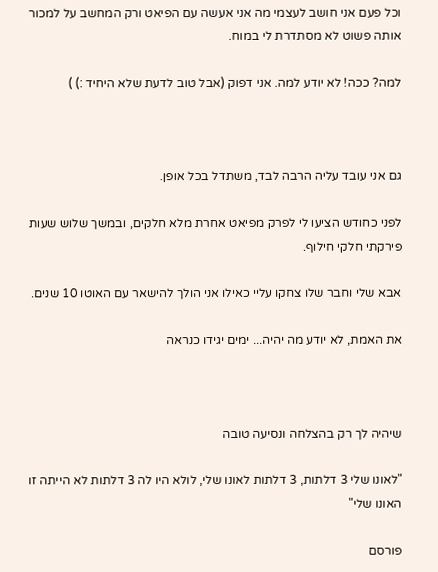וכל פעם אני חושב לעצמי מה אני אעשה עם הפיאט ורק המחשב על למכור אותה פשוט לא מסתדרת לי במוח.

למה? ככה! לא יודע למה. אני דפוק (אבל טוב לדעת שלא היחיד :) )



גם אני עובד עליה הרבה לבד, משתדל בכל אופן.

לפני כחודש הציעו לי לפרק מפיאט אחרת מלא חלקים, ובמשך שלוש שעות פירקתי חלקי חילוף.

אבא שלי וחבר שלו צחקו עליי כאילו אני הולך להישאר עם האוטו 10 שנים.

את האמת, לא יודע מה יהיה... ימים יגידו כנראה



שיהיה לך רק בהצלחה ונסיעה טובה

"לאונו שלי 3 דלתות, 3 דלתות לאונו שלי, לולא היו לה 3 דלתות לא הייתה זו האונו שלי"

פורסם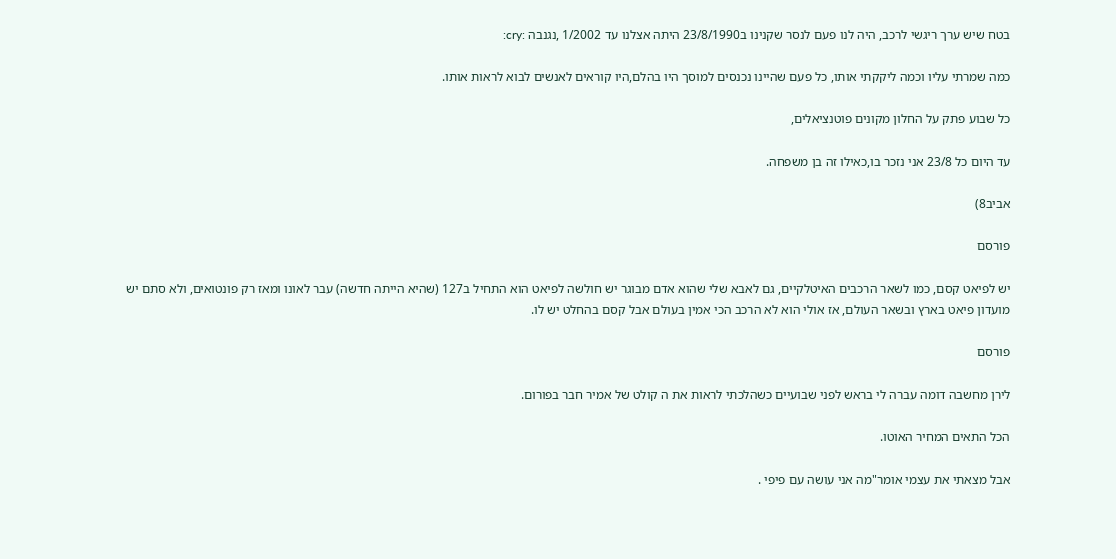בטח שיש ערך ריגשי לרכב, היה לנו פעם לנסר שקנינו ב23/8/1990 היתה אצלנו עד 1/2002 ,נגנבה :cry:

כמה שמרתי עליו וכמה ליקקתי אותו, כל פעם שהיינו נכנסים למוסך היו בהלם,היו קוראים לאנשים לבוא לראות אותו.

כל שבוע פתק על החלון מקונים פוטנציאלים,

עד היום כל 23/8 אני נזכר בו,כאילו זה בן משפחה.

אביב8)

פורסם

יש לפיאט קסם, כמו לשאר הרכבים האיטלקיים, גם לאבא שלי שהוא אדם מבוגר יש חולשה לפיאט הוא התחיל ב127 (שהיא הייתה חדשה) עבר לאונו ומאז רק פונטואים, ולא סתם יש מועדון פיאט בארץ ובשאר העולם, אז אולי הוא לא הרכב הכי אמין בעולם אבל קסם בהחלט יש לו.

פורסם

לירן מחשבה דומה עברה לי בראש לפני שבועיים כשהלכתי לראות את ה קולט של אמיר חבר בפורום.

הכל התאים המחיר האוטו.

אבל מצאתי את עצמי אומר"מה אני עושה עם פיפי .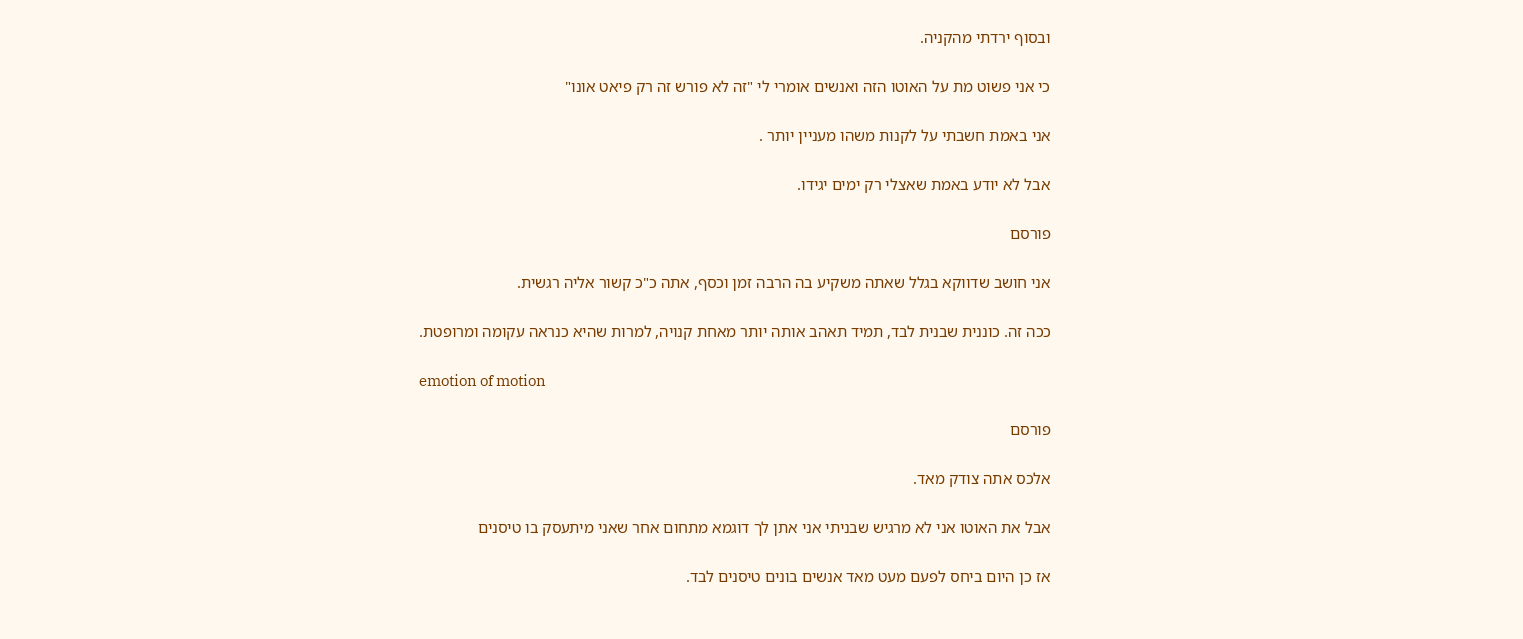ובסוף ירדתי מהקניה.

כי אני פשוט מת על האוטו הזה ואנשים אומרי לי "זה לא פורש זה רק פיאט אונו"

אני באמת חשבתי על לקנות משהו מעניין יותר .

אבל לא יודע באמת שאצלי רק ימים יגידו.

פורסם

אני חושב שדווקא בגלל שאתה משקיע בה הרבה זמן וכסף, אתה כ"כ קשור אליה רגשית.

ככה זה. כוננית שבנית לבד, תמיד תאהב אותה יותר מאחת קנויה, למרות שהיא כנראה עקומה ומרופטת.

emotion of motion

פורסם

אלכס אתה צודק מאד.

אבל את האוטו אני לא מרגיש שבניתי אני אתן לך דוגמא מתחום אחר שאני מיתעסק בו טיסנים

אז כן היום ביחס לפעם מעט מאד אנשים בונים טיסנים לבד.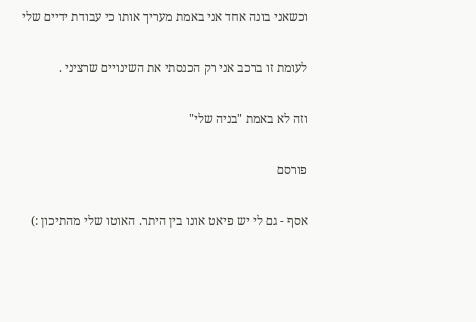וכשאני בונה אחד אני באמת מעריך אותו כי עבודת ידיים שלי

לעומת זו ברכב אני רק הכנסתי את השינויים שרציני .

וזה לא באמת "בניה שלי"

פורסם

אסף - גם לי יש פיאט אונו בין היתר. האוטו שלי מהתיכון :)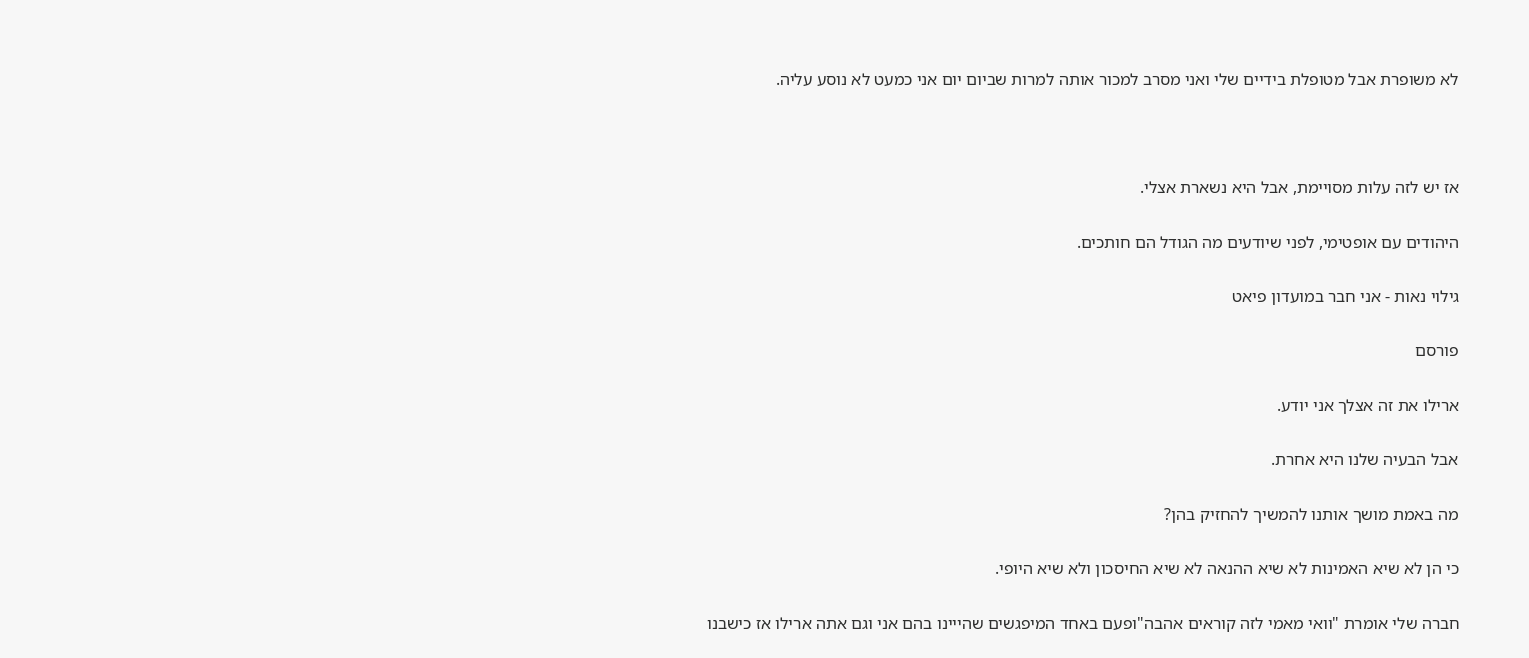לא משופרת אבל מטופלת בידיים שלי ואני מסרב למכור אותה למרות שביום יום אני כמעט לא נוסע עליה.



אז יש לזה עלות מסויימת, אבל היא נשארת אצלי.

היהודים עם אופטימי, לפני שיודעים מה הגודל הם חותכים.

גילוי נאות - אני חבר במועדון פיאט

פורסם

ארילו את זה אצלך אני יודע.

אבל הבעיה שלנו היא אחרת.

מה באמת מושך אותנו להמשיך להחזיק בהן?

כי הן לא שיא האמינות לא שיא ההנאה לא שיא החיסכון ולא שיא היופי.

חברה שלי אומרת "וואי מאמי לזה קוראים אהבה"ופעם באחד המיפגשים שהייינו בהם אני וגם אתה ארילו אז כישבנו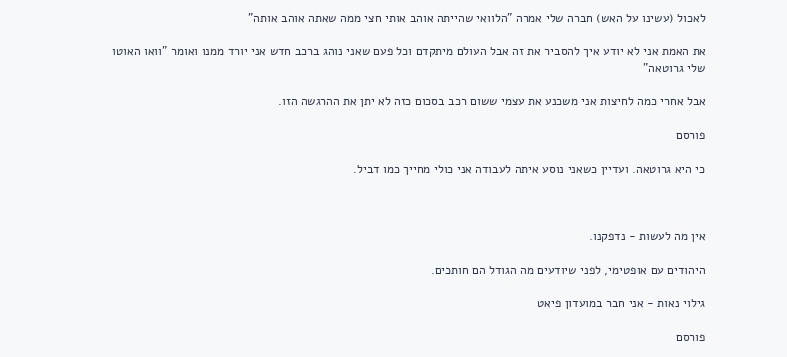לאכול (עשינו על האש) חברה שלי אמרה "הלוואי שהייתה אוהב אותי חצי ממה שאתה אוהב אותה"

את האמת אני לא יודע איך להסביר את זה אבל העולם מיתקדם וכל פעם שאני נוהג ברכב חדש אני יורד ממנו ואומר "וואו האוטו שלי גרוטאה"

אבל אחרי כמה לחיצות אני משכנע את עצמי ששום רכב בסכום כזה לא יתן את ההרגשה הזו.

פורסם

כי היא גרוטאה. ועדיין כשאני נוסע איתה לעבודה אני כולי מחייך כמו דביל.



אין מה לעשות - נדפקנו.

היהודים עם אופטימי, לפני שיודעים מה הגודל הם חותכים.

גילוי נאות - אני חבר במועדון פיאט

פורסם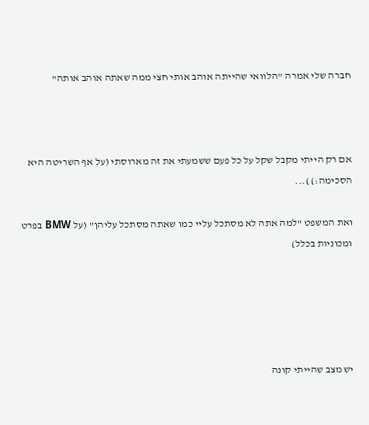חברה שלי אמרה "הלוואי שהייתה אוהב אותי חצי ממה שאתה אוהב אותה"



אם רק הייתי מקבל שקל על כל פעם ששמעתי את זה מארוסתי (על אף השריטה היא הסכימה:) )...

ואת המשפט "למה אתה לא מסתכל עליי כמו שאתה מסתכל עליהן" (על BMW בפרט ומכוניות בכלל)





יש מצב שהייתי קונה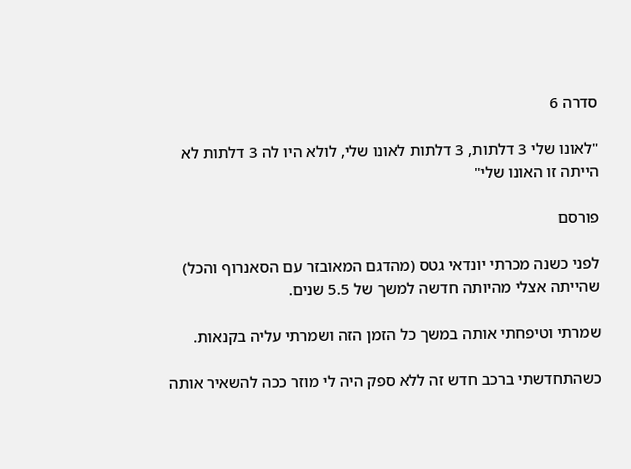סדרה 6

"לאונו שלי 3 דלתות, 3 דלתות לאונו שלי, לולא היו לה 3 דלתות לא הייתה זו האונו שלי"

פורסם

לפני כשנה מכרתי יונדאי גטס (מהדגם המאובזר עם הסאנרוף והכל) שהייתה אצלי מהיותה חדשה למשך של 5.5 שנים.

שמרתי וטיפחתי אותה במשך כל הזמן הזה ושמרתי עליה בקנאות.

כשהתחדשתי ברכב חדש זה ללא ספק היה לי מוזר ככה להשאיר אותה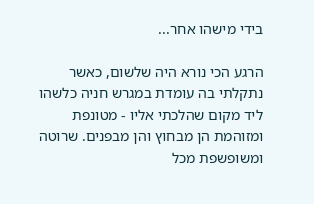בידי מישהו אחר...

הרגע הכי נורא היה שלשום, כאשר נתקלתי בה עומדת במגרש חניה כלשהו ליד מקום שהלכתי אליו - מטונפת ומזוהמת הן מבחוץ והן מבפנים. שרוטה ומשופשפת מכל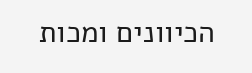הכיוונים ומכות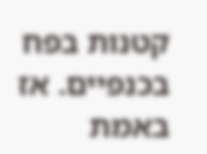קטנות בפח בכנפיים. אז באמת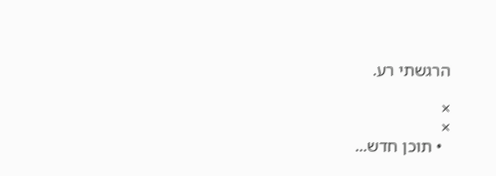הרגשתי רע.

×
×
  • תוכן חדש...